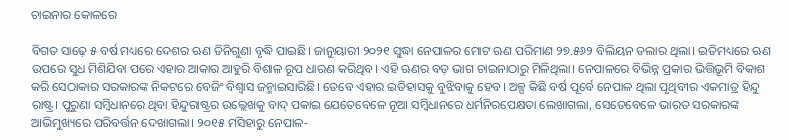ଚାଇନାର କୋଳରେ

ବିଗତ ସାଢ଼େ ୫ ବର୍ଷ ମଧ୍ୟରେ ଦେଶର ଋଣ ତିନିଗୁଣା ବୃଦ୍ଧି ପାଇଛି। ଜାନୁୟାରୀ ୨୦୨୧ ସୁଦ୍ଧା ନେପାଳର ମୋଟ ଋଣ ପରିମାଣ ୨୭.୫୬୨ ବିଲିୟନ ଡଲାର ଥିଲା। ଇତିମଧ୍ୟରେ ଋଣ ଉପରେ ସୁଧ ମିଶିଯିବା ପରେ ଏହାର ଆକାର ଆହୁରି ବିଶାଳ ରୂପ ଧାରଣ କରିଥିବ। ଏହି ଋଣର ବଡ଼ ଭାଗ ଚାଇନାଠାରୁ ମିଳିଥିଲା। ନେପାଳରେ ବିଭିନ୍ନ ପ୍ରକାର ଭିତ୍ତିଭୂମି ବିକାଶ କରି ସେଠାକାର ସରକାରଙ୍କ ନିକଟରେ ବେଜିଂ ବିଶ୍ୱାସ ଜନ୍ମାଇସାରିଛି। ତେବେ ଏହାର ଇତିହାସକୁ ବୁଝିବାକୁ ହେବ। ଅଳ୍ପ କିଛି ବର୍ଷ ପୂର୍ବେ ନେପାଳ ଥିଲା ପୃଥିବୀର ଏକମାତ୍ର ହିନ୍ଦୁ ରାଷ୍ଟ୍ର। ପୁରୁଣା ସମ୍ବିଧାନରେ ଥିବା ହିନ୍ଦୁରାଷ୍ଟ୍ରର ଉଲ୍ଲେଖକୁ ବାଦ୍‌ ପକାଇ ଯେତେବେଳେ ନୂଆ ସମ୍ବିଧାନରେ ଧର୍ମନିରପେକ୍ଷତା ଲେଖାଗଲା, ସେତେବେଳେ ଭାରତ ସରକାରଙ୍କ ଆଭିମୁଖ୍ୟରେ ପରିବର୍ତ୍ତନ ଦେଖାଗଲା। ୨୦୧୫ ମସିହାରୁ ନେପାଳ-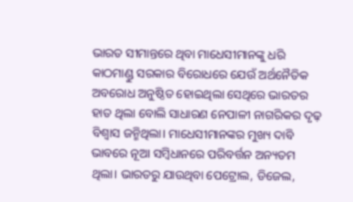ଭାରତ ସୀମାନ୍ତରେ ଥିବା ମାଧେସୀମାନଙ୍କୁ ଧରି କାଠମାଣ୍ଡୁ ସରକାର ବିରୋଧରେ ଯେଉଁ ଅର୍ଥନୈତିକ ଅବରୋଧ ଅନୁଷ୍ଠିତ ହୋଇଥିଲା ସେଥିରେ ଭାରତର ହାତ ଥିଲା ବୋଲି ସାଧାରଣ ନେପାଳୀ ନାଗରିକର ଦୃଢ଼ ବିଶ୍ୱାସ ଜନ୍ମିଥିଲା। ମାଧେସୀମାନଙ୍କର ମୁଖ୍ୟ ଦାବି ଭାବରେ ନୂଆ ସମ୍ବିଧାନରେ ପରିବର୍ତ୍ତନ ଅନ୍ୟତମ ଥିଲା। ଭାରତରୁ ଯାଉଥିବା ପେଟ୍ରୋଲ, ଡିଜେଲ,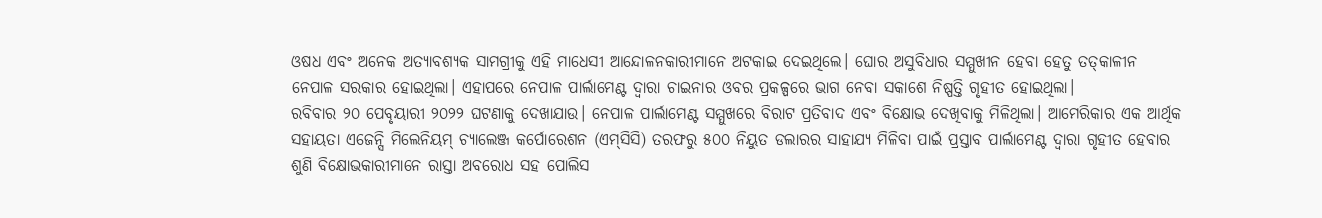ଓଷଧ ଏବଂ ଅନେକ ଅତ୍ୟାବଶ୍ୟକ ସାମଗ୍ରୀକୁ ଏହି ମାଧେସୀ ଆନ୍ଦୋଳନକାରୀମାନେ ଅଟକାଇ ଦେଇଥିଲେ। ଘୋର ଅସୁବିଧାର ସମ୍ମୁଖୀନ ହେବା ହେତୁ ତତ୍‌କାଳୀନ ନେପାଳ ସରକାର ହୋଇଥିଲା। ଏହାପରେ ନେପାଳ ପାର୍ଲାମେଣ୍ଟ ଦ୍ୱାରା ଚାଇନାର ଓବର ପ୍ରକଳ୍ପରେ ଭାଗ ନେବା ସକାଶେ ନିଷ୍ପତ୍ତି ଗୃହୀତ ହୋଇଥିଲା।
ରବିବାର ୨୦ ପେବୃୟାରୀ ୨୦୨୨ ଘଟଣାକୁ ଦେଖାଯାଉ। ନେପାଳ ପାର୍ଲାମେଣ୍ଟ ସମ୍ମୁଖରେ ବିରାଟ ପ୍ରତିବାଦ ଏବଂ ବିକ୍ଷୋଭ ଦେଖିବାକୁ ମିଳିଥିଲା। ଆମେରିକାର ଏକ ଆର୍ଥିକ ସହାୟତା ଏଜେନ୍ସି ମିଲେନିୟମ୍‌ ଚ୍ୟାଲେଞ୍ଜ କର୍ପୋରେଶନ (ଏମ୍‌ସିସି) ତରଫରୁ ୫୦୦ ନିୟୁତ ଡଲାରର ସାହାଯ୍ୟ ମିଳିବା ପାଇଁ ପ୍ରସ୍ତାବ ପାର୍ଲାମେଣ୍ଟ ଦ୍ୱାରା ଗୃହୀତ ହେବାର ଶୁଣି ବିକ୍ଷୋଭକାରୀମାନେ ରାସ୍ତା ଅବରୋଧ ସହ ପୋଲିସ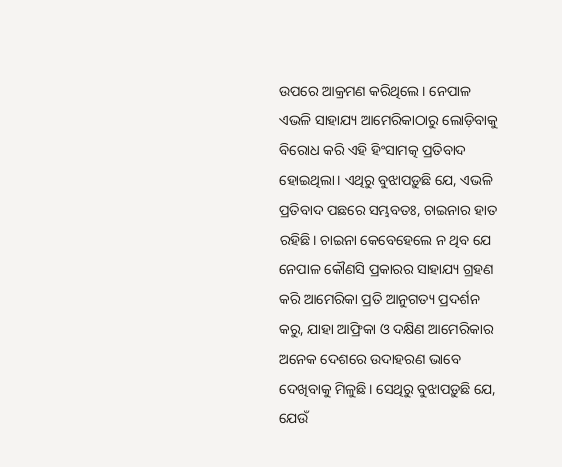ଉପରେ ଆକ୍ରମଣ କରିଥିଲେ। ନେପାଳ ଏଭଳି ସାହାଯ୍ୟ ଆମେରିକାଠାରୁ ଲୋଡ଼ିବାକୁ ବିରୋଧ କରି ଏହି ହିଂସାମତ୍କ ପ୍ରତିବାଦ ହୋଇଥିଲା। ଏଥିରୁ ବୁଝାପଡ଼ୁଛି ଯେ, ଏଭଳି ପ୍ରତିବାଦ ପଛରେ ସମ୍ଭବତଃ, ଚାଇନାର ହାତ ରହିଛି। ଚାଇନା କେବେହେଲେ ନ ଥିବ ଯେ ନେପାଳ କୌଣସି ପ୍ରକାରର ସାହାଯ୍ୟ ଗ୍ରହଣ କରି ଆମେରିକା ପ୍ରତି ଆନୁଗତ୍ୟ ପ୍ରଦର୍ଶନ କରୁ, ଯାହା ଆଫ୍ରିକା ଓ ଦକ୍ଷିଣ ଆମେରିକାର ଅନେକ ଦେଶରେ ଉଦାହରଣ ଭାବେ ଦେଖିବାକୁ ମିଳୁଛି। ସେଥିରୁ ବୁଝାପଡ଼ୁଛି ଯେ, ଯେଉଁ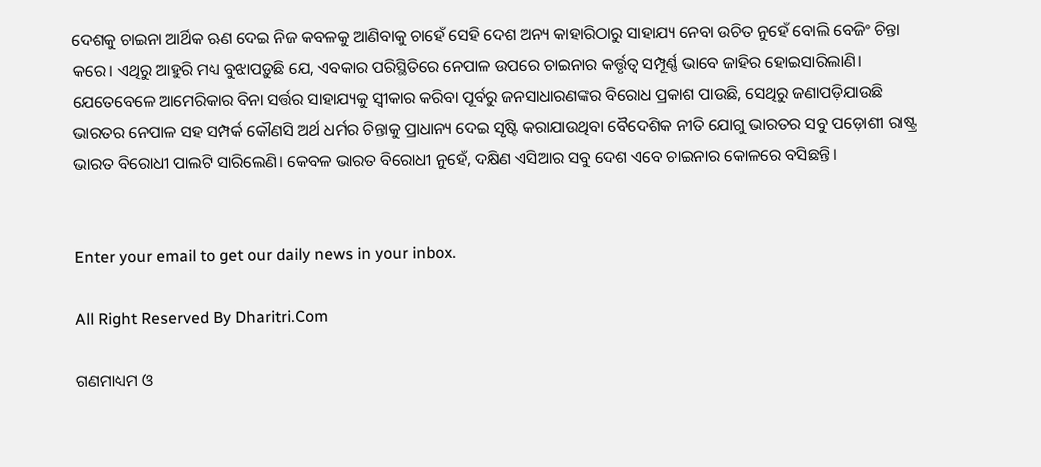ଦେଶକୁ ଚାଇନା ଆର୍ଥିକ ଋଣ ଦେଇ ନିଜ କବଳକୁ ଆଣିବାକୁ ଚାହେଁ ସେହି ଦେଶ ଅନ୍ୟ କାହାରିଠାରୁ ସାହାଯ୍ୟ ନେବା ଉଚିତ ନୁହେଁ ବୋଲି ବେଜିଂ ଚିନ୍ତା କରେ। ଏଥିରୁ ଆହୁରି ମଧ୍ୟ ବୁଝାପଡ଼ୁଛି ଯେ, ଏବକାର ପରିସ୍ଥିତିରେ ନେପାଳ ଉପରେ ଚାଇନାର କର୍ତ୍ତୃତ୍ୱ ସମ୍ପୂର୍ଣ୍ଣ ଭାବେ ଜାହିର ହୋଇସାରିଲାଣି। ଯେତେବେଳେ ଆମେରିକାର ବିନା ସର୍ତ୍ତର ସାହାଯ୍ୟକୁ ସ୍ବୀକାର କରିବା ପୂର୍ବରୁ ଜନସାଧାରଣଙ୍କର ବିରୋଧ ପ୍ରକାଶ ପାଉଛି, ସେଥିରୁ ଜଣାପଡ଼ିଯାଉଛି ଭାରତର ନେପାଳ ସହ ସମ୍ପର୍କ କୌଣସି ଅର୍ଥ ଧର୍ମର ଚିନ୍ତାକୁ ପ୍ରାଧାନ୍ୟ ଦେଇ ସୃଷ୍ଟି କରାଯାଉଥିବା ବୈଦେଶିକ ନୀତି ଯୋଗୁ ଭାରତର ସବୁ ପଡ଼ୋଶୀ ରାଷ୍ଟ୍ର ଭାରତ ବିରୋଧୀ ପାଲଟି ସାରିଲେଣି। କେବଳ ଭାରତ ବିରୋଧୀ ନୁହେଁ, ଦକ୍ଷିଣ ଏସିଆର ସବୁ ଦେଶ ଏବେ ଚାଇନାର କୋଳରେ ବସିଛନ୍ତି।


Enter your email to get our daily news in your inbox.

All Right Reserved By Dharitri.Com

ଗଣମାଧ୍ୟମ ଓ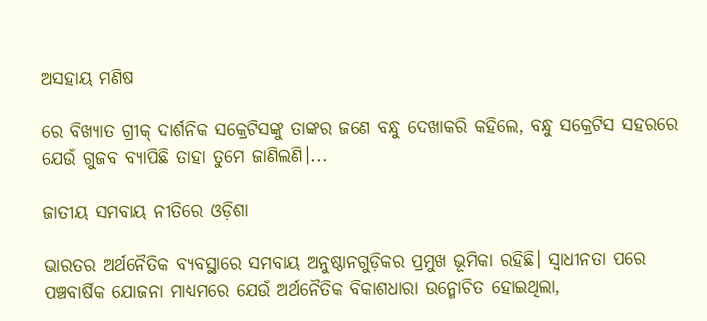ଅସହାୟ ମଣିଷ

ରେ ବିଖ୍ୟାତ ଗ୍ରୀକ୍‌ ଦାର୍ଶନିକ ସକ୍ରେଟିସଙ୍କୁ ତାଙ୍କର ଜଣେ ବନ୍ଧୁ ଦେଖାକରି କହିଲେ, ବନ୍ଧୁ ସକ୍ରେଟିସ ସହରରେ ଯେଉଁ ଗୁଜବ ବ୍ୟାପିଛି ତାହା ତୁମେ ଜାଣିଲଣି।...

ଜାତୀୟ ସମବାୟ ନୀତିରେ ଓଡ଼ିଶା

ଭାରତର ଅର୍ଥନୈତିକ ବ୍ୟବସ୍ଥାରେ ସମବାୟ ଅନୁଷ୍ଠାନଗୁଡ଼ିକର ପ୍ରମୁଖ ଭୂମିକା ରହିଛି। ସ୍ବାଧୀନତା ପରେ ପଞ୍ଚବାର୍ଷିକ ଯୋଜନା ମାଧ୍ୟମରେ ଯେଉଁ ଅର୍ଥନୈତିକ ବିକାଶଧାରା ଉନ୍ମୋଚିତ ହୋଇଥିଲା,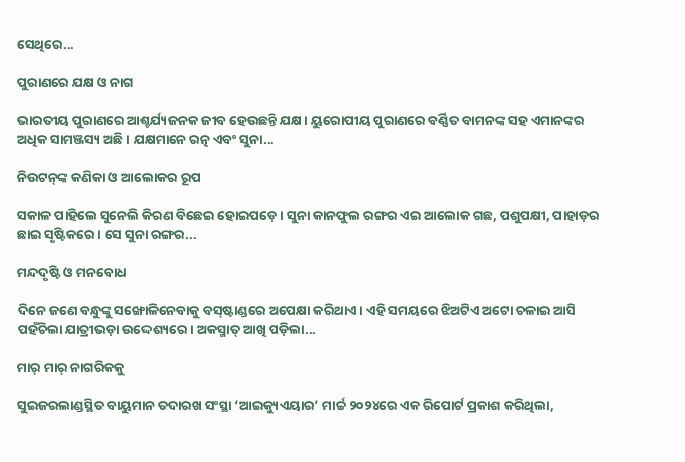ସେଥିରେ...

ପୁରାଣରେ ଯକ୍ଷ ଓ ନାଗ

ଭାରତୀୟ ପୁରାଣରେ ଆଶ୍ଚର୍ଯ୍ୟଜନକ ଜୀବ ହେଉଛନ୍ତି ଯକ୍ଷ। ୟୁରୋପୀୟ ପୁରାଣରେ ବର୍ଣ୍ଣିତ ବାମନଙ୍କ ସହ ଏମାନଙ୍କର ଅଧିକ ସାମଞ୍ଜସ୍ୟ ଅଛି। ଯକ୍ଷମାନେ ରତ୍ନ ଏବଂ ସୁନା...

ନିଉଟନ୍‌ଙ୍କ କଣିକା ଓ ଆଲୋକର ରୂପ

ସକାଳ ପାହିଲେ ସୁନେଲି କିରଣ ବିଛେଇ ହୋଇପଡ଼େ। ସୁନା କାନଫୁଲ ରଙ୍ଗର ଏଇ ଆଲୋକ ଗଛ, ପଶୁପକ୍ଷୀ, ପାହାଡ଼ର ଛାଇ ସୃଷ୍ଟିକରେ। ସେ ସୁନା ରଙ୍ଗର...

ମନ୍ଦଦୃଷ୍ଟି ଓ ମନବୋଧ

ଦିନେ ଜଣେ ବନ୍ଧୁଙ୍କୁ ସଙ୍ଖୋଳିନେବାକୁ ବସ୍‌ଷ୍ଟାଣ୍ଡରେ ଅପେକ୍ଷା କରିଥାଏ। ଏହି ସମୟରେ ଝିଅଟିଏ ଅଟୋ ଚଳାଇ ଆସି ପହଁଚିଲା ଯାତ୍ରୀଭଡ଼ା ଉଦ୍ଦେଶ୍ୟରେ। ଅକସ୍ମାତ୍‌ ଆଖି ପଡ଼ିଲା...

ମାର୍‌ ମାର୍‌ ନାଗରିକକୁ

ସୁଇଜରଲାଣ୍ଡସ୍ଥିତ ବାୟୁମାନ ତଦାରଖ ସଂସ୍ଥା ‘ଆଇକ୍ୟୁଏୟାର’ ମାର୍ଚ୍ଚ ୨୦୨୪ରେ ଏକ ରିପୋର୍ଟ ପ୍ରକାଶ କରିଥିଲା,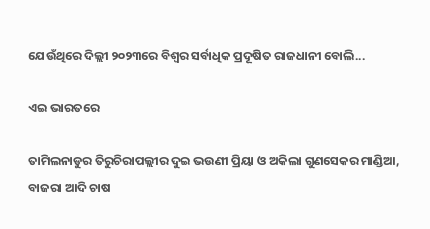ଯେଉଁଥିରେ ଦିଲ୍ଲୀ ୨୦୨୩ରେ ବିଶ୍ୱର ସର୍ବାଧିକ ପ୍ରଦୂଷିତ ରାଜଧାନୀ ବୋଲି...

ଏଇ ଭାରତରେ

ତାମିଲନାଡୁର ତିରୁଚିରାପଲ୍ଲୀର ଦୁଇ ଭଉଣୀ ପ୍ରିୟା ଓ ଅକିଲା ଗୁଣସେକର ମାଣ୍ଡିଆ, ବାଜରା ଆଦି ଚାଷ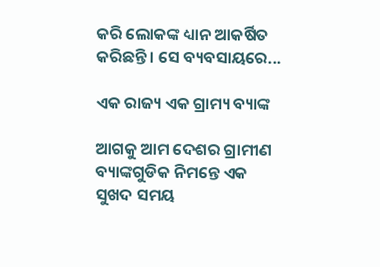କରି ଲୋକଙ୍କ ଧ୍ୟାନ ଆକର୍ଷିତ କରିଛନ୍ତି। ସେ ବ୍ୟବସାୟରେ...

ଏକ ରାଜ୍ୟ ଏକ ଗ୍ରାମ୍ୟ ବ୍ୟାଙ୍କ

ଆଗକୁ ଆମ ଦେଶର ଗ୍ରାମୀଣ ବ୍ୟାଙ୍କଗୁଡିକ ନିମନ୍ତେ ଏକ ସୁଖଦ ସମୟ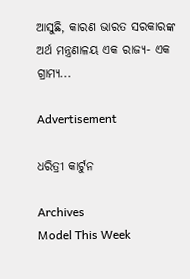ଆସୁଛି, କାରଣ ଭାରତ ସରକାରଙ୍କ ଅର୍ଥ ମନ୍ତ୍ରଣାଳୟ ଏକ ରାଜ୍ୟ- ଏକ ଗ୍ରାମ୍ୟ...

Advertisement

ଧରିତ୍ରୀ କାର୍ଟୁନ

Archives
Model This Week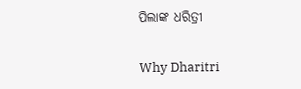ପିଲାଙ୍କ ଧରିତ୍ରୀ

Why Dharitri